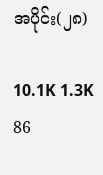အပိုင်း(၂၈)

10.1K 1.3K 86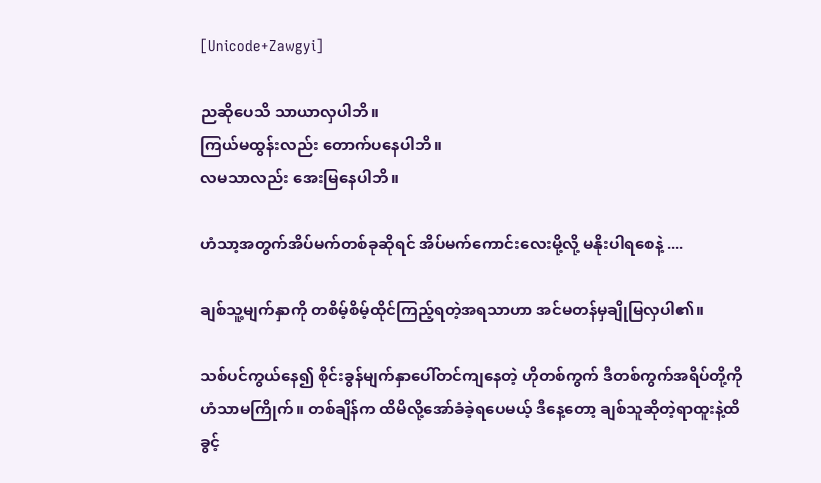[Unicode+Zawgyi]

ညဆိုပေသိ သာယာလှပါဘိ။
ကြယ်မထွန်းလည်း တောက်ပနေပါဘိ။
လမသာလည်း အေးမြနေပါဘိ။

ဟံသာ့အတွက်အိပ်မက်တစ်ခုဆိုရင် အိပ်မက်ကောင်းလေးမို့လို့ မနိုးပါရစေနဲ့ ....

ချစ်သူ့မျက်နှာကို တစိမ့်စိမ့်ထိုင်ကြည့်ရတဲ့အရသာဟာ အင်မတန်မှချိုမြလှပါ၏။

သစ်ပင်ကွယ်နေ၍ စိုင်းခွန်မျက်နှာပေါ်တင်ကျနေတဲ့ ဟိုတစ်ကွက် ဒီတစ်ကွက်အရိပ်တို့ကို ဟံသာမကြိုက်။ တစ်ချိန်က ထိမိလို့အော်ခံခဲ့ရပေမယ့် ဒီနေ့တော့ ချစ်သူဆိုတဲ့ရာထူးနဲ့ထိခွင့်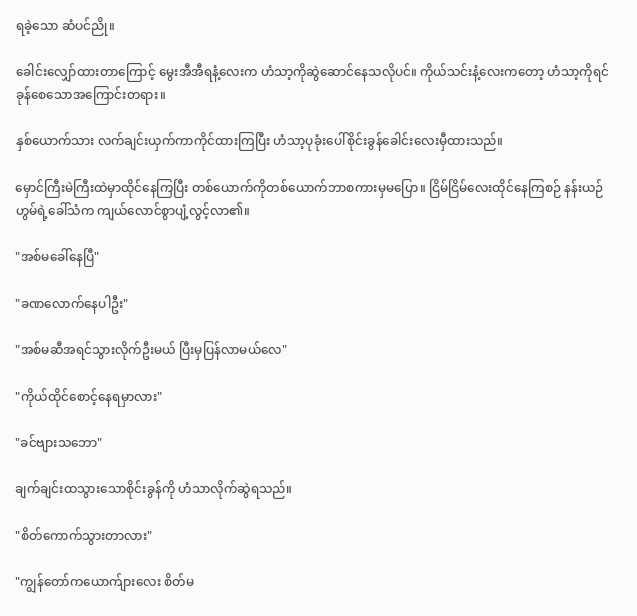ရခဲ့သော ဆံပင်ညို။

ခေါင်းလျှော်ထားတာကြောင့် မွေးအီအီရနံ့လေးက ဟံသာ့ကိုဆွဲဆောင်နေသလိုပင်။ ကိုယ်သင်းနံ့လေးကတော့ ဟံသာ့ကိုရင်ခုန်စေသောအကြောင်းတရား။

နှစ်ယောက်သား လက်ချင်းယှက်ကာကိုင်ထားကြပြီး ဟံသာ့ပုခုံးပေါ်စိုင်းခွန်ခေါင်းလေးမှီထားသည်။

မှောင်ကြီးမဲကြီးထဲမှာထိုင်နေကြပြီး တစ်ယောက်ကိုတစ်ယောက်ဘာစကားမှမပြော။ ငြိမ်ငြိမ်လေးထိုင်နေကြစဉ် နန်းယဉ်ဟွမ်ရဲ့ခေါ်သံက ကျယ်လောင်စွာပျံ့လွင့်လာ၏။

"အစ်မခေါ်နေပြီ"

"ခဏလောက်နေပါဦး"

"အစ်မဆီအရင်သွားလိုက်ဦးမယ် ပြီးမှပြန်လာမယ်လေ"

"ကိုယ်ထိုင်စောင့်နေရမှာလား"

"ခင်ဗျားသဘော"

ချက်ချင်းထသွားသောစိုင်းခွန်ကို ဟံသာလိုက်ဆွဲရသည်။

"စိတ်ကောက်သွားတာလား"

"ကျွန်တော်ကယောက်ျားလေး စိတ်မ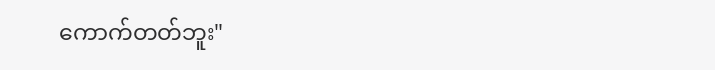ကောက်တတ်ဘူး"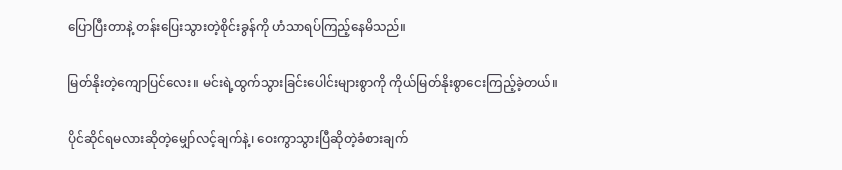ပြောပြီးတာနဲ့ တန်းပြေးသွားတဲ့စိုင်းခွန်ကို ဟံသာရပ်ကြည့်နေမိသည်။

မြတ်နိုးတဲ့ကျောပြင်လေး။ မင်းရဲ့ထွက်သွားခြင်းပေါင်းများစွာကို ကိုယ်မြတ်နိုးစွာငေးကြည့်ခဲ့တယ်။

ပိုင်ဆိုင်ရမလားဆိုတဲ့မျှော်လင့်ချက်နဲ့၊ ဝေးကွာသွားပြီဆိုတဲ့ခံစားချက်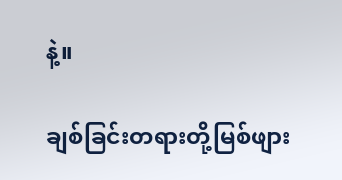နဲ့။

ချစ်ခြင်းတရားတို့မြစ်ဖျား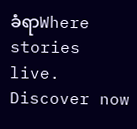ခံရာWhere stories live. Discover now